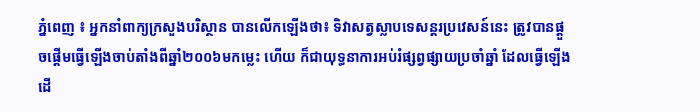ភ្នំពេញ ៖ អ្នកនាំពាក្យក្រសួងបរិស្ថាន បានលើកឡើងថា៖ ទិវាសត្វស្លាបទេសន្តរប្រវេសន៍នេះ ត្រូវបានផ្តួចផ្តើមធ្វើឡើងចាប់តាំងពីឆ្នាំ២០០៦មកម្លេះ ហើយ ក៏ជាយុទ្ធនាការអប់រំផ្សព្វផ្សាយប្រចាំឆ្នាំ ដែលធ្វើឡើងដើ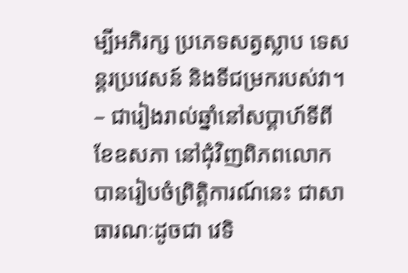ម្បីអភិរក្ស ប្រភេទសត្វស្លាប ទេសន្តរប្រវេសន៍ និងទីជម្រករបស់វា។
– ជារៀងរាល់ឆ្នាំនៅសប្តាហ៍ទីពី ខែឧសភា នៅជុំវិញពិភពលោក បានរៀបចំព្រិត្តិការណ៍នេះ ជាសាធារណៈដូចជា វេទិ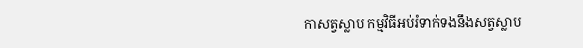កាសត្វស្លាប កម្មវិធីអប់រំទាក់ទងនឹងសត្វស្លាប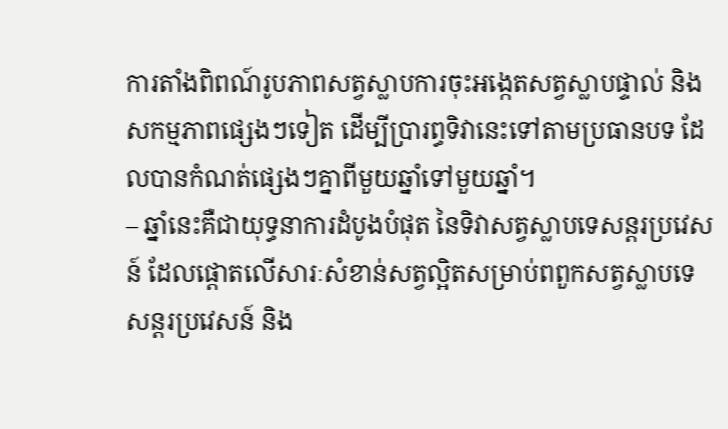ការតាំងពិពណ៍រូបភាពសត្វស្លាបការចុះអង្កេតសត្វស្លាបផ្ទាល់ និងសកម្មភាពផ្សេងៗទៀត ដើម្បីប្រារព្ធទិវានេះទៅតាមប្រធានបទ ដែលបានកំណត់ផ្សេងៗគ្នាពីមួយឆ្នាំទៅមួយឆ្នាំ។
– ឆ្នាំនេះគឺជាយុទ្ធនាការដំបូងបំផុត នៃទិវាសត្វស្លាបទេសន្តរប្រវេសន៍ ដែលផ្តោតលើសារៈសំខាន់សត្វល្អិតសម្រាប់ពពួកសត្វស្លាបទេសន្តរប្រវេសន៍ និង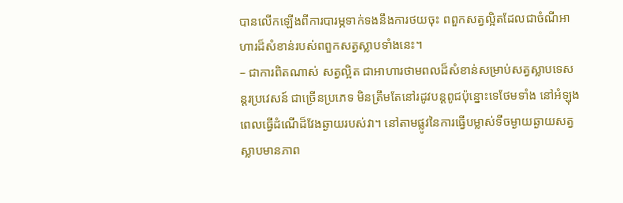បានលើកឡើងពីការបារម្ភទាក់ទងនឹងការថយចុះ ពពួកសត្វល្អិតដែលជាចំណីអាហារដ៏សំខាន់របស់ពពួកសត្វស្លាបទាំងនេះ។
– ជាការពិតណាស់ សត្វល្អិត ជាអាហារថាមពលដ៏សំខាន់សម្រាប់សត្វស្លាបទេសន្តរប្រវេសន៍ ជាច្រើនប្រភេទ មិនត្រឹមតែនៅរដូវបន្តពូជប៉ុន្នោះទេថែមទាំង នៅអំឡុងពេលធ្វើដំណើដ៏វែងឆ្ងាយរបស់វា។ នៅតាមផ្លូវនៃការធ្វើបម្លាស់ទីចម្ងាយឆ្ងាយសត្វស្លាបមានភាព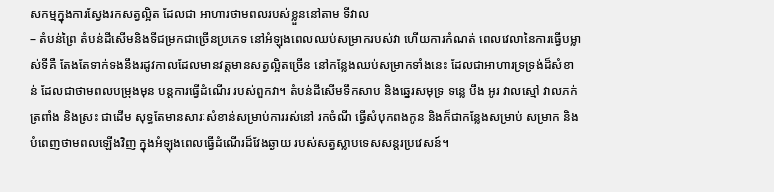សកម្មក្នុងការស្វែងរកសត្វល្អិត ដែលជា អាហារថាមពលរបស់ខ្លួននៅតាម ទីវាល
– តំបន់ព្រៃ តំបន់ដីសើមនិងទីជម្រកជាច្រើនប្រភេទ នៅអំឡុងពេលឈប់សម្រាករបស់វា ហើយការកំណត់ ពេលវេលានៃការធ្វើបម្លាស់ទីគឺ តែងតែទាក់ទងនឹងរដូវកាលដែលមានវត្តមានសត្វល្អិតច្រើន នៅកន្លែងឈប់សម្រាកទាំងនេះ ដែលជាអាហារទ្រទ្រង់ដ៏សំខាន់ ដែលជាថាមពលបម្រុងមុន បន្តការធ្វើដំណើរ របស់ពួកវា។ តំបន់ដីសើមទឹកសាប និងឆ្នេរសមុទ្រ ទន្លេ បឹង អូរ វាលស្មៅ វាលភក់ ត្រពាំង និងស្រះ ជាដើម សុទ្ធតែមានសារៈសំខាន់សម្រាប់ការរស់នៅ រកចំណី ធ្វើសំបុកពងកូន និងក៏ជាកន្លែងសម្រាប់ សម្រាក និងបំពេញថាមពលឡើងវិញ ក្នុងអំឡុងពេលធ្វើដំណើរដ៏វែងឆ្ងាយ របស់សត្វស្លាបទេសសន្តរប្រវេសន៍។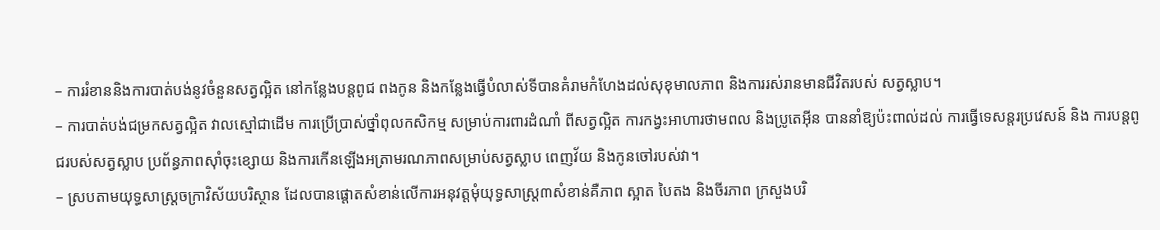– ការរំខាននិងការបាត់បង់នូវចំនួនសត្វល្អិត នៅកន្លែងបន្តពូជ ពងកូន និងកន្លែងធ្វើបំលាស់ទីបានគំរាមកំហែងដល់សុខុមាលភាព និងការរស់រានមានជីវិតរបស់ សត្វស្លាប។
– ការបាត់បង់ជម្រកសត្វល្អិត វាលស្មៅជាដើម ការប្រើប្រាស់ថ្នាំពុលកសិកម្ម សម្រាប់ការពារដំណាំ ពីសត្វល្អិត ការកង្វះអាហារថាមពល និងប្រូតេអ៊ីន បាននាំឱ្យប៉ះពាល់ដល់ ការធ្វើទេសន្តរប្រវេសន៍ និង ការបន្តពូជរបស់សត្វស្លាប ប្រព័ន្ធភាពស៊ាំចុះខ្សោយ និងការកើនឡើងអត្រាមរណភាពសម្រាប់សត្វស្លាប ពេញវ័យ និងកូនចៅរបស់វា។
– ស្របតាមយុទ្ធសាស្រ្តចក្រាវិស័យបរិស្ថាន ដែលបានផ្តោតសំខាន់លើការអនុវត្តមុំយុទ្ធសាស្រ្ត៣សំខាន់គឺភាព ស្អាត បៃតង និងចីរភាព ក្រសួងបរិ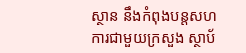ស្ថាន នឹងកំពុងបន្តសហការជាមួយក្រសួង ស្ថាប័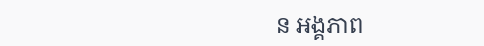ន អង្គភាព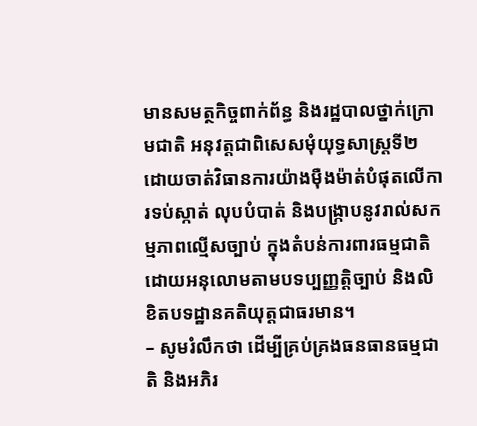មានសមត្ថកិច្ចពាក់ព័ន្ធ និងរដ្ឋបាលថ្នាក់ក្រោមជាតិ អនុវត្តជាពិសេសមុំយុទ្ធសាស្រ្តទី២ ដោយចាត់វិធានការយ៉ាងម៉ឺងម៉ាត់បំផុតលើការទប់ស្កាត់ លុបបំបាត់ និងបង្ក្រាបនូវរាល់សកម្មភាពល្មើសច្បាប់ ក្នុងតំបន់ការពារធម្មជាតិ ដោយអនុលោមតាមបទប្បញ្ញត្តិច្បាប់ និងលិខិតបទដ្ឋានគតិយុត្តជាធរមាន។
– សូមរំលឹកថា ដើម្បីគ្រប់គ្រងធនធានធម្មជាតិ និងអភិរ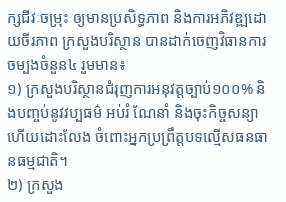ក្សជីវៈចម្រុះ ឲ្យមានប្រសិទ្ធភាព និងការអភិវឌ្ឍដោយចីរភាព ក្រសួងបរិស្ថាន បានដាក់ចេញវិធានការចម្បងចំនួន៤ រួមមាន៖
១) ក្រសួងបរិស្ថានជំរុញការអនុវត្តច្បាប់១០០% និងបញ្ចប់នូវវប្បធម៌ អប់រំ ណែនាំ និងចុះកិច្ចសន្យា ហើយដោះលែង ចំពោះអ្នកប្រព្រឹត្តបទល្មើសធនធានធម្មជាតិ។
២) ក្រសួង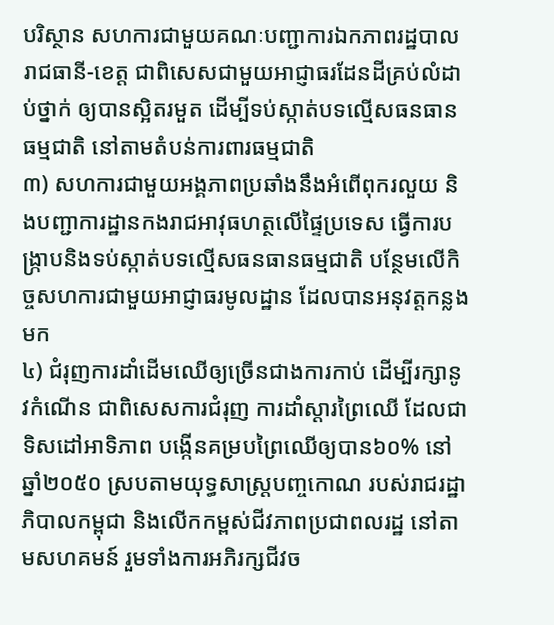បរិស្ថាន សហការជាមួយគណៈបញ្ជាការឯកភាពរដ្ឋបាលរាជធានី-ខេត្ត ជាពិសេសជាមួយអាជ្ញាធរដែនដីគ្រប់លំដាប់ថ្នាក់ ឲ្យបានស្អិតរមួត ដើម្បីទប់ស្កាត់បទល្មើសធនធានធម្មជាតិ នៅតាមតំបន់ការពារធម្មជាតិ
៣) សហការជាមួយអង្គភាពប្រឆាំងនឹងអំពើពុករលួយ និងបញ្ជាការដ្ឋានកងរាជអាវុធហត្ថលើផ្ទៃប្រទេស ធ្វើការបង្រ្កាបនិងទប់ស្កាត់បទល្មើសធនធានធម្មជាតិ បន្ថែមលើកិច្ចសហការជាមួយអាជ្ញាធរមូលដ្ឋាន ដែលបានអនុវត្តកន្លងមក
៤) ជំរុញការដាំដើមឈើឲ្យច្រើនជាងការកាប់ ដើម្បីរក្សានូវកំណើន ជាពិសេសការជំរុញ ការដាំស្តារព្រៃឈើ ដែលជាទិសដៅអាទិភាព បង្កើនគម្របព្រៃឈើឲ្យបាន៦០% នៅឆ្នាំ២០៥០ ស្របតាមយុទ្ធសាស្ត្របញ្ចកោណ របស់រាជរដ្ឋាភិបាលកម្ពុជា និងលើកកម្ពស់ជីវភាពប្រជាពលរដ្ឋ នៅតាមសហគមន៍ រួមទាំងការអភិរក្សជីវច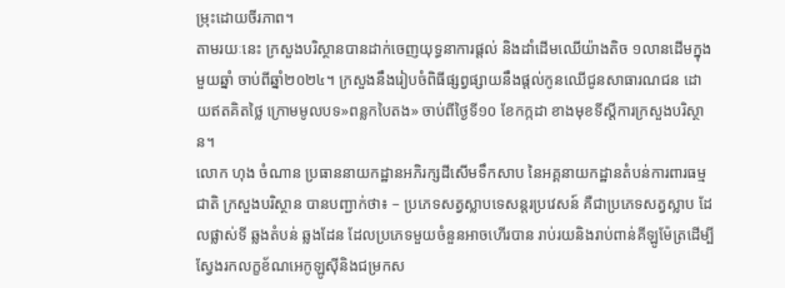ម្រុះដោយចីរភាព។
តាមរយៈនេះ ក្រសួងបរិស្ថានបានដាក់ចេញយុទ្ធនាការផ្តល់ និងដាំដើមឈើយ៉ាងតិច ១លានដើមក្នុងមួយឆ្នាំ ចាប់ពីឆ្នាំ២០២៤។ ក្រសួងនឹងរៀបចំពិធីផ្សព្វផ្សាយនឹងផ្តល់កូនឈើជូនសាធារណជន ដោយឥតគិតថ្លៃ ក្រោមមូលបទ»ពន្លកបៃតង» ចាប់ពីថ្ងៃទី១០ ខែកក្កដា ខាងមុខទីស្តីការក្រសួងបរិស្ថាន។
លោក ហុង ចំណាន ប្រធាននាយកដ្ឋានអភិរក្សដីសើមទឹកសាប នៃអគ្គនាយកដ្ឋានតំបន់ការពារធម្មជាតិ ក្រសួងបរិស្ថាន បានបញ្ជាក់ថា៖ – ប្រភេទសត្វស្លាបទេសន្តរប្រវេសន៍ គឺជាប្រភេទសត្វស្លាប ដែលផ្លាស់ទី ឆ្លងតំបន់ ឆ្លងដែន ដែលប្រភេទមួយចំនួនអាចហើរបាន រាប់រយនិងរាប់ពាន់គីឡូម៉ែត្រដើម្បី ស្វែងរកលក្ខខ័ណអេកូឡូស៊ីនិងជម្រកស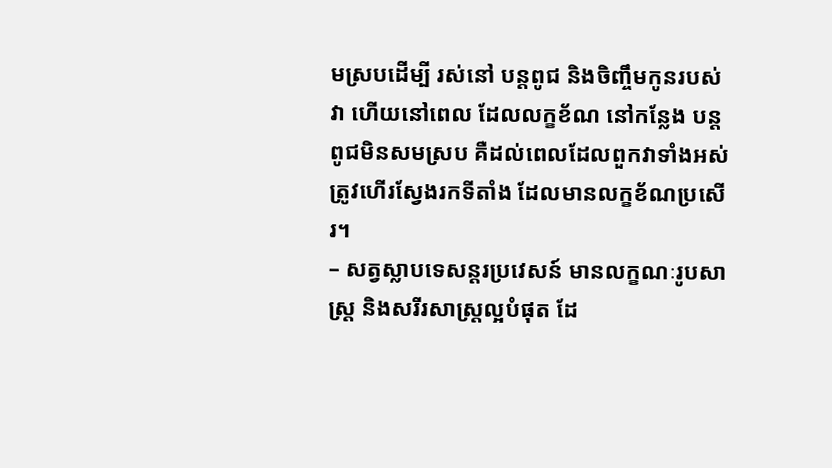មស្របដើម្បី រស់នៅ បន្តពូជ និងចិញ្ចឹមកូនរបស់វា ហើយនៅពេល ដែលលក្ខខ័ណ នៅកន្លែង បន្តពូជមិនសមស្រប គឺដល់ពេលដែលពួកវាទាំងអស់ ត្រូវហើរស្វែងរកទីតាំង ដែលមានលក្ខខ័ណប្រសើរ។
– សត្វស្លាបទេសន្តរប្រវេសន៍ មានលក្ខណៈរូបសាស្រ្ត និងសរីរសាស្រ្តល្អបំផុត ដែ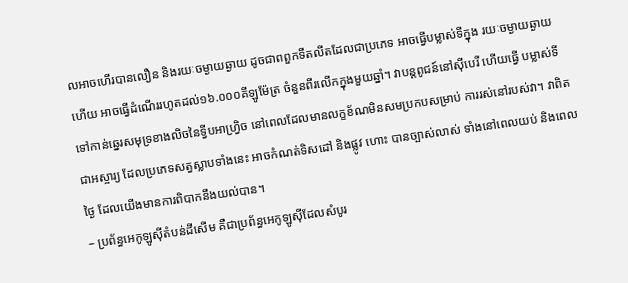លអាចហើរបានលឿន និងរយៈចម្ងាយឆ្ងាយ ដូចជាពពួកទីតលីតដែលជាប្រភេទ អាចធ្វើបម្លាស់ទីក្នុង រយៈចម្ងាយឆ្ងាយ ហើយ អាចធ្វើដំណើររហូតដល់១៦.០០០គីឡូម៉ែត្រ ចំនួនពីរលើកក្នុងមួយឆ្នាំ។ វាបន្តពូជន៍នៅស៊ីបេរី ហើយធ្វើ បម្លាស់ទីទៅកាន់ឆ្នេរសមុទ្រខាងលិចនៃទ្វីបអាហ្រ្វិច នៅពេលដែលមានលក្ខខ័ណមិនសមប្រកបសម្រាប់ ការរស់នៅរបស់វា។ វាពិតជាអស្ចារ្យ ដែលប្រភេទសត្វស្លាបទាំងនេះ អាចកំណត់ទិសដៅ និងផ្លូវ ហោះ បានច្បាស់លាស់ ទាំងនៅពេលយប់ និងពេលថ្ងៃ ដែលយើងមានការពិបាកនឹងយល់បាន។
– ប្រព័ន្ធអេកូឡូស៊ីតំបន់ដីសើម គឺជាប្រព័ន្ធអេកូឡូស៊ីដែលសំបូរ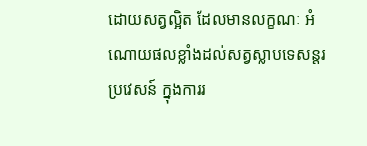ដោយសត្វល្អិត ដែលមានលក្ខណៈ អំណោយផលខ្លាំងដល់សត្វស្លាបទេសន្តរប្រវេសន៍ ក្នុងការរ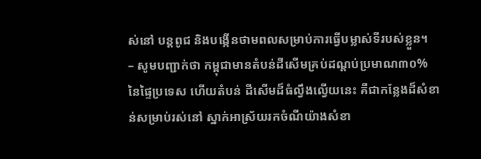ស់នៅ បន្តពូជ និងបង្កើនថាមពលសម្រាប់ការធ្វើបម្លាស់ទីរបស់ខ្លួន។
– សូមបញ្ជាក់ថា កម្ពុជាមានតំបន់ដីសើមគ្រប់ដណ្តប់ប្រមាណ៣០% នៃផ្ទៃប្រទេស ហើយតំបន់ ដីសើមដ៏ធំល្វឹងល្វើយនេះ គឺជាកន្លែងដ៏សំខាន់សម្រាប់រស់នៅ ស្នាក់អាស្រ័យរកចំណីយ៉ាងសំខា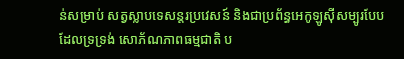ន់សម្រាប់ សត្វស្លាបទេសន្តរប្រវេសន៍ និងជាប្រព័ន្ធអេកូឡូស៊ីសម្បូរបែប ដែលទ្រទ្រង់ សោភ័ណភាពធម្មជាតិ ប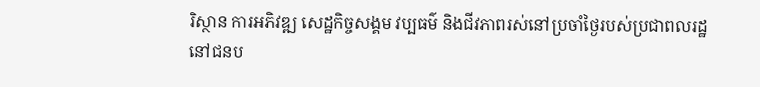រិស្ថាន ការអភិវឌ្ឍ សេដ្ឋកិច្ចសង្គម វប្បធម៌ និងជីវភាពរស់នៅប្រចាំថ្ងៃរបស់ប្រជាពលរដ្ឋនៅជនប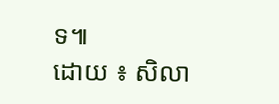ទ៕
ដោយ ៖ សិលា